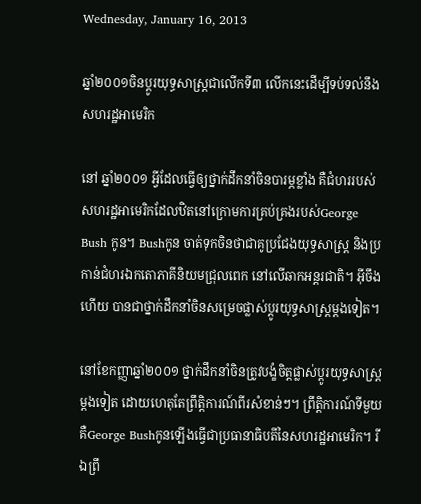Wednesday, January 16, 2013

ឆ្នាំ២០០១ចិនប្តូរយុទ្ធសាស្រ្តជាលើកទី៣ លើកនេះដើម្បីទប់ទល់នឹងសហរដ្ឋអាមេរិក

នៅ ឆ្នាំ២០០១ អ្វីដែលធ្វើឲ្យថ្នាក់ដឹកនាំចិនបារម្ភខ្លាំង គឺជំហររបស់សហរដ្ឋអាមេរិកដែលឋិតនៅក្រោមការគ្រប់គ្រងរបស់George Bush កូន។ Bushកូន ចាត់ទុកចិនថាជាគូប្រជែងយុទ្ធសាស្រ្ត និងប្រកាន់ជំហរឯកតោភាគីនិយមជ្រុលពេក នៅលើឆាកអន្តរជាតិ។ អ៊ីចឹងហើយ បានជាថ្នាក់ដឹកនាំចិនសម្រេចផ្លាស់ប្តូរយុទ្ធសាស្រ្តម្តងទៀត។

នៅខែកញ្ញាឆ្នាំ២០០១ ថ្នាក់ដឹកនាំចិនត្រូវបង្ខំចិត្តផ្លាស់ប្តូរយុទ្ធសាស្ត្រម្តងទៀត ដោយហេតុតែព្រឹត្តិការណ៍ពីរសំខាន់ៗ។ ព្រឹត្តិការណ៍ទីមួយ គឺGeorge Bushកូនឡើងធ្វើជាប្រធានាធិបតីនៃសហរដ្ឋអាមេរិក។ រីឯព្រឹ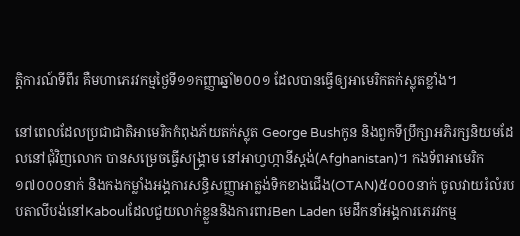ត្តិការណ៍ទីពីរ គឺមហាភេរវកម្មថ្ងៃទី១១កញ្ញាឆ្នាំ២០០១ ដែលបានធ្វើឲ្យអាមេរិកតក់ស្លុតខ្លាំង។

នៅពេលដែលប្រជាជាតិអាមេរិកកំពុងភ័យតក់ស្លុត George Bushកូន និងពួកទីប្រឹក្សាអភិរក្សនិយមដែលនៅជុំវិញលោក បានសម្រេចធ្វើសង្គ្រាម នៅអាហ្វហ្កានីស្តង់(Afghanistan)។ កងទ័ពអាមេរិក១៧០០០នាក់ និងកងកម្លាំងអង្គការសន្ធិសញ្ញាអាត្លង់ទិកខាងជើង(OTAN)៥០០០នាក់ ចូលវាយរំលំរបបតាលីបង់នៅKaboulដែលជួយលាក់ខ្លួននិងការពារBen Laden មេដឹកនាំអង្គការភេរវកម្ម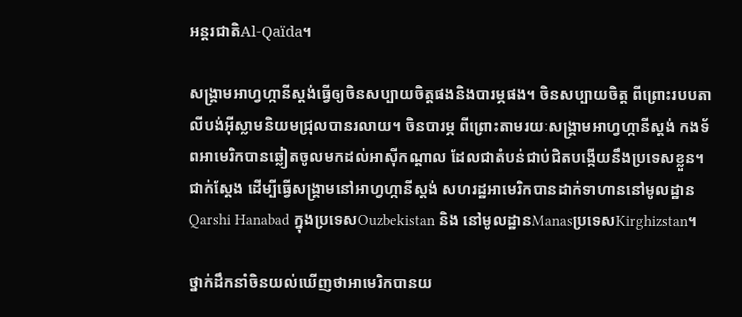អន្តរជាតិAl-Qaïda។

សង្គ្រាមអាហ្វហ្កានីស្តង់ធ្វើឲ្យចិនសប្បាយចិត្តផងនិងបារម្ភផង។ ចិនសប្បាយចិត្ត ពីព្រោះរបបតាលីបង់អ៊ីស្លាមនិយមជ្រុលបានរលាយ។ ចិនបារម្ភ ពីព្រោះតាមរយៈសង្គ្រាមអាហ្វហ្កានីស្តង់ កងទ័ពអាមេរិកបានឆ្លៀតចូលមកដល់អាស៊ីកណ្តាល ដែលជាតំបន់ជាប់ជិតបង្កើយនឹងប្រទេសខ្លួន។ ជាក់ស្តែង ដើម្បីធ្វើសង្គ្រាមនៅអាហ្វហ្កានីស្តង់ សហរដ្ឋអាមេរិកបានដាក់ទាហាននៅមូលដ្ឋានQarshi Hanabad ក្នុងប្រទេសOuzbekistan និង នៅមូលដ្ឋានManasប្រទេសKirghizstan។

ថ្នាក់ដឹកនាំចិនយល់ឃើញថាអាមេរិកបានយ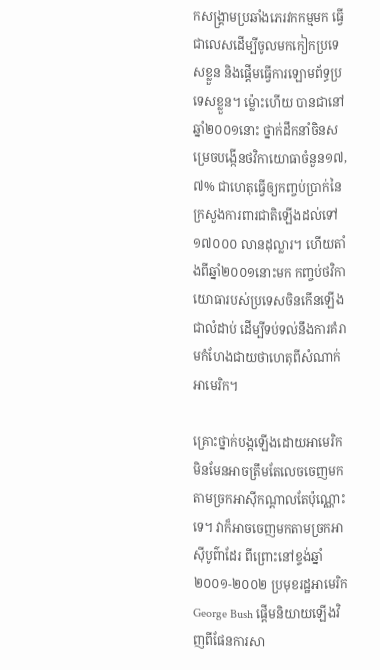កសង្គ្រាមប្រឆាំងភេរវកកម្មមក ធ្វើជាលេសដើម្បីចូលមកកៀកប្រទេសខ្លួន និងផ្តើមធ្វើការឡោមព័ទ្ធប្រទេសខ្លួន។ ម្ល៉ោះហើយ បានជានៅឆ្នាំ២០០១នោះ ថ្នាក់ដឹកនាំចិនសម្រេចបង្កើនថវិកាយោធាចំនួន១៧,៧% ជាហេតុធ្វើឲ្យកញ្ចប់ប្រាក់នៃក្រសួងការពារជាតិឡើងដល់ទៅ១៧០០០ លានដុល្លារ។ ហើយតាំងពីឆ្នាំ២០០១នោះមក កញ្ចប់ថវិកាយោធារបស់ប្រទេសចិនកើនឡើងជាលំដាប់ ដើម្បីទប់ទល់នឹងការគំរាមកំហែងជាយថាហេតុពីសំណាក់អាមេរិក។

គ្រោះថ្នាក់បង្កឡើងដោយអាមេរិក មិនមែនអាចត្រឹមតែលេចចេញមកតាមច្រកអាស៊ីកណ្តាលតែប៉ុណ្ណោះទេ។ វាក៏អាចចេញមកតាមច្រកអាស៊ីបូព៌ាដែរ ពីព្រោះនៅខ្ទង់ឆ្នាំ២០០១-២០០២ ប្រមុខរដ្ឋអាមេរិកGeorge Bush ផ្តើមនិយាយឡើងវិញពីផែនការសា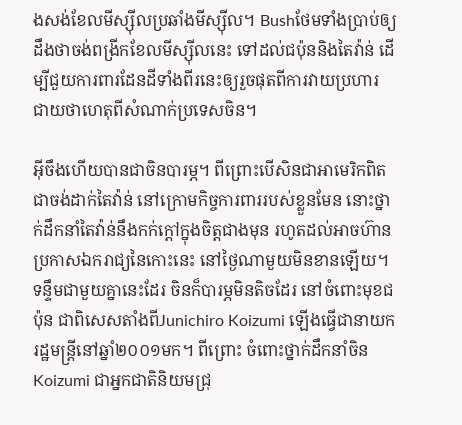ងសង់ខែលមីស្ស៊ីលប្រឆាំងមីស្ស៊ីល។ Bushថែមទាំងប្រាប់ឲ្យដឹងថាចង់ពង្រីកខែលមីស្ស៊ីលនេះ ទៅដល់ជប៉ុននិងតៃវ៉ាន់ ដើម្បីជួយការពារដែនដីទាំងពីរនេះឲ្យរួចផុតពីការវាយប្រហារ ជាយថាហេតុពីសំណាក់ប្រទេសចិន។

អ៊ីចឹងហើយបានជាចិនបារម្ភ។ ពីព្រោះបើសិនជាអាមេរិកពិតជាចង់ដាក់តៃវ៉ាន់ នៅក្រោមកិច្ចការពាររបស់ខ្លួនមែន នោះថ្នាក់ដឹកនាំតៃវ៉ាន់នឹងកក់ក្តៅក្នុងចិត្តជាងមុន រហូតដល់អាចហ៊ានប្រកាសឯករាជ្យនៃកោះនេះ នៅថ្ងៃណាមួយមិនខានឡើយ។ ទន្ទឹមជាមួយគ្នានេះដែរ ចិនក៏បារម្ភមិនតិចដែរ នៅចំពោះមុខជប៉ុន ជាពិសេសតាំងពីJunichiro Koizumi ឡើងធ្វើជានាយករដ្ឋមន្ត្រីនៅឆ្នាំ២០០១មក។ ពីព្រោះ ចំពោះថ្នាក់ដឹកនាំចិន Koizumi ជាអ្នកជាតិនិយមជ្រុ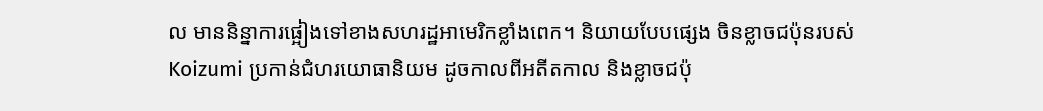ល មាននិន្នាការផ្អៀងទៅខាងសហរដ្ឋអាមេរិកខ្លាំងពេក។ និយាយបែបផ្សេង ចិនខ្លាចជប៉ុនរបស់Koizumi ប្រកាន់ជំហរយោធានិយម ដូចកាលពីអតីតកាល និងខ្លាចជប៉ុ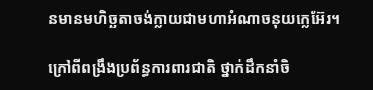នមានមហិច្ឆតាចង់ក្លាយជាមហាអំណាចនុយក្លេអ៊ែរ។

ក្រៅពីពង្រឹងប្រព័ន្ធការពារជាតិ ថ្នាក់ដឹកនាំចិ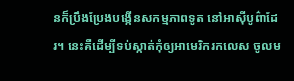នក៏ប្រឹងប្រែងបង្កើនសកម្មភាពទូត នៅអាស៊ីបូព៌ាដែរ។ នេះគឺដើម្បីទប់ស្កាត់កុំឲ្យអាមេរិករកលេស ចូលម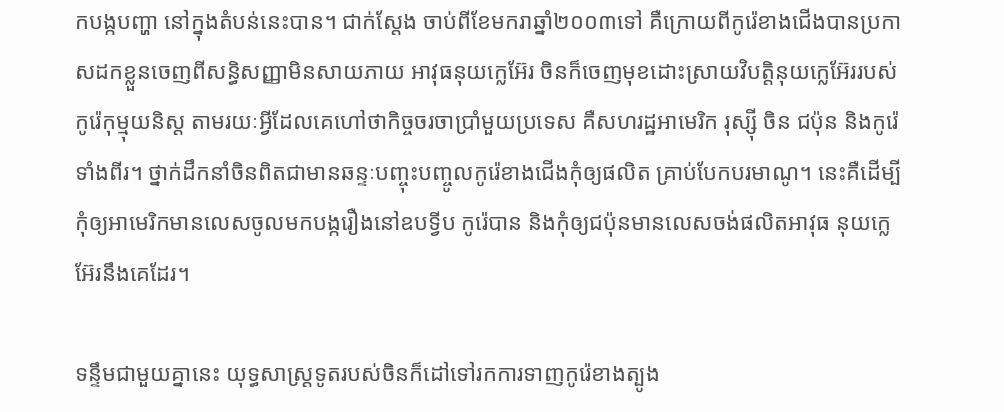កបង្កបញ្ហា នៅក្នុងតំបន់នេះបាន។ ជាក់ស្តែង ចាប់ពីខែមករាឆ្នាំ២០០៣ទៅ គឺក្រោយពីកូរ៉េខាងជើងបានប្រកាសដកខ្លួនចេញពីសន្ធិសញ្ញាមិនសាយភាយ អាវុធនុយក្លេអ៊ែរ ចិនក៏ចេញមុខដោះស្រាយវិបត្តិនុយក្លេអ៊ែររបស់កូរ៉េកុម្មុយនិស្ត តាមរយៈអ្វីដែលគេហៅថាកិច្ចចរចាប្រាំមួយប្រទេស គឺសហរដ្ឋអាមេរិក រុស្ស៊ី ចិន ជប៉ុន និងកូរ៉េទាំងពីរ។ ថ្នាក់ដឹកនាំចិនពិតជាមានឆន្ទៈបញ្ចុះបញ្ចូលកូរ៉េខាងជើងកុំឲ្យផលិត គ្រាប់បែកបរមាណូ។ នេះគឺដើម្បីកុំឲ្យអាមេរិកមានលេសចូលមកបង្ករឿងនៅឧបទ្វីប កូរ៉េបាន និងកុំឲ្យជប៉ុនមានលេសចង់ផលិតអាវុធ នុយក្លេអ៊ែរនឹងគេដែរ។

ទន្ទឹមជាមួយគ្នានេះ យុទ្ធសាស្ត្រទូតរបស់ចិនក៏ដៅទៅរកការទាញកូរ៉េខាងត្បូង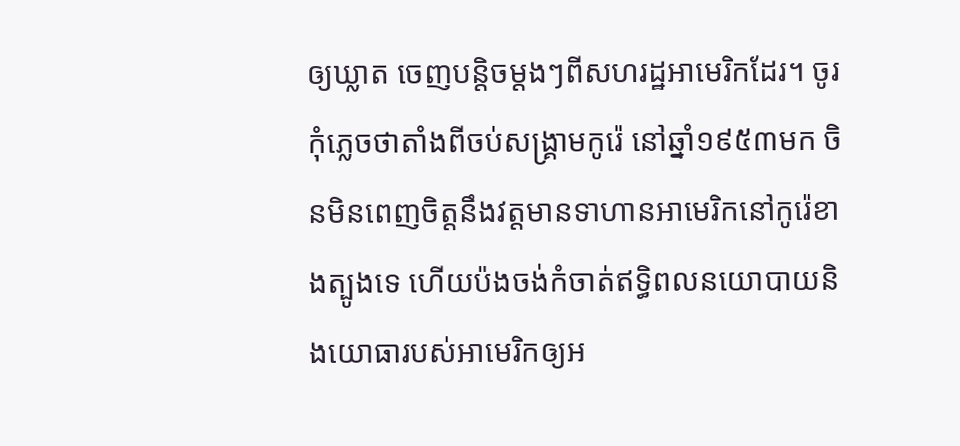ឲ្យឃ្លាត ចេញបន្តិចម្តងៗពីសហរដ្ឋអាមេរិកដែរ។ ចូរកុំភ្លេចថាតាំងពីចប់សង្គ្រាមកូរ៉េ នៅឆ្នាំ១៩៥៣មក ចិនមិនពេញចិត្តនឹងវត្តមានទាហានអាមេរិកនៅកូរ៉េខាងត្បូងទេ ហើយប៉ងចង់កំចាត់ឥទ្ធិពលនយោបាយនិងយោធារបស់អាមេរិកឲ្យអ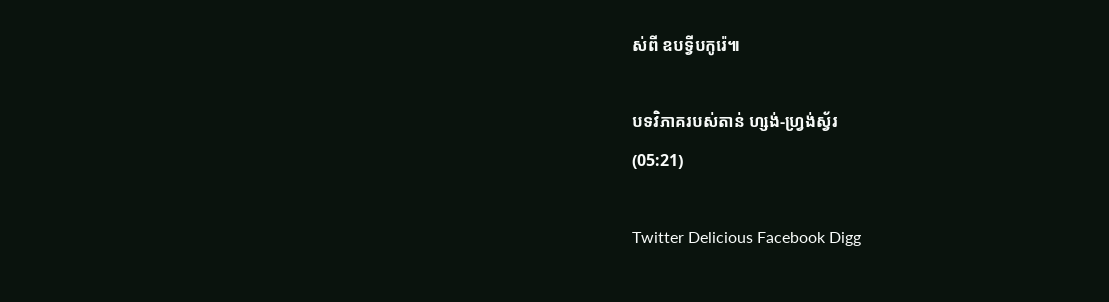ស់ពី ឧបទ្វីបកូរ៉េ៕

បទវិភាគរបស់តាន់ ហ្សង់-ហ្វ្រង់ស្វ័រ
(05:21)

Twitter Delicious Facebook Digg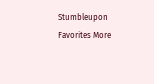Stumbleupon Favorites More